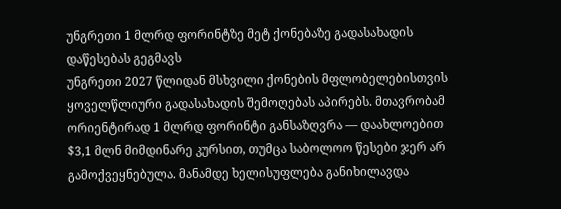უნგრეთი 1 მლრდ ფორინტზე მეტ ქონებაზე გადასახადის დაწესებას გეგმავს
უნგრეთი 2027 წლიდან მსხვილი ქონების მფლობელებისთვის ყოველწლიური გადასახადის შემოღებას აპირებს. მთავრობამ ორიენტირად 1 მლრდ ფორინტი განსაზღვრა — დაახლოებით $3,1 მლნ მიმდინარე კურსით, თუმცა საბოლოო წესები ჯერ არ გამოქვეყნებულა. მანამდე ხელისუფლება განიხილავდა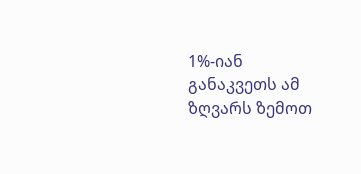1%-იან განაკვეთს ამ ზღვარს ზემოთ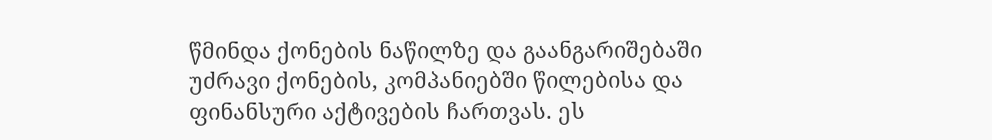წმინდა ქონების ნაწილზე და გაანგარიშებაში უძრავი ქონების, კომპანიებში წილებისა და ფინანსური აქტივების ჩართვას. ეს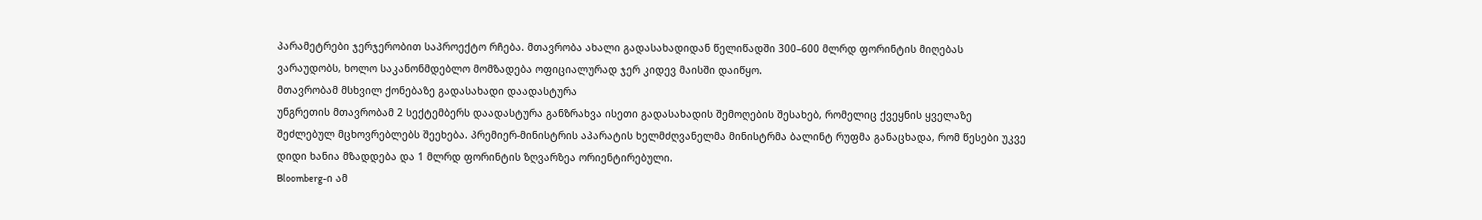პარამეტრები ჯერჯერობით საპროექტო რჩება. მთავრობა ახალი გადასახადიდან წელიწადში 300–600 მლრდ ფორინტის მიღებას ვარაუდობს, ხოლო საკანონმდებლო მომზადება ოფიციალურად ჯერ კიდევ მაისში დაიწყო.
მთავრობამ მსხვილ ქონებაზე გადასახადი დაადასტურა
უნგრეთის მთავრობამ 2 სექტემბერს დაადასტურა განზრახვა ისეთი გადასახადის შემოღების შესახებ, რომელიც ქვეყნის ყველაზე შეძლებულ მცხოვრებლებს შეეხება. პრემიერ-მინისტრის აპარატის ხელმძღვანელმა მინისტრმა ბალინტ რუფმა განაცხადა, რომ წესები უკვე დიდი ხანია მზადდება და 1 მლრდ ფორინტის ზღვარზეა ორიენტირებული.
Bloomberg-ი ამ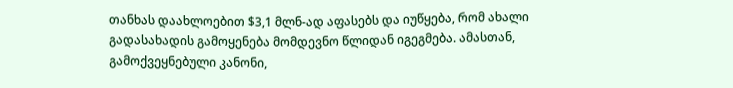თანხას დაახლოებით $3,1 მლნ-ად აფასებს და იუწყება, რომ ახალი გადასახადის გამოყენება მომდევნო წლიდან იგეგმება. ამასთან, გამოქვეყნებული კანონი,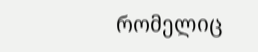რომელიც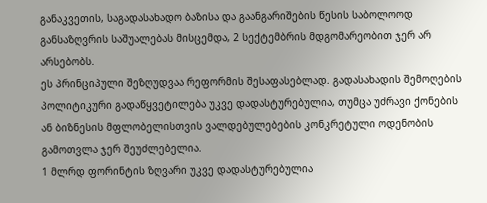განაკვეთის, საგადასახადო ბაზისა და გაანგარიშების წესის საბოლოოდ განსაზღვრის საშუალებას მისცემდა, 2 სექტემბრის მდგომარეობით ჯერ არ არსებობს.
ეს პრინციპული შეზღუდვაა რეფორმის შესაფასებლად. გადასახადის შემოღების პოლიტიკური გადაწყვეტილება უკვე დადასტურებულია, თუმცა უძრავი ქონების ან ბიზნესის მფლობელისთვის ვალდებულებების კონკრეტული ოდენობის გამოთვლა ჯერ შეუძლებელია.
1 მლრდ ფორინტის ზღვარი უკვე დადასტურებულია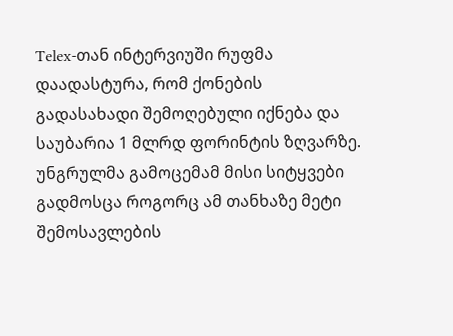Telex-თან ინტერვიუში რუფმა დაადასტურა, რომ ქონების გადასახადი შემოღებული იქნება და საუბარია 1 მლრდ ფორინტის ზღვარზე. უნგრულმა გამოცემამ მისი სიტყვები გადმოსცა როგორც ამ თანხაზე მეტი შემოსავლების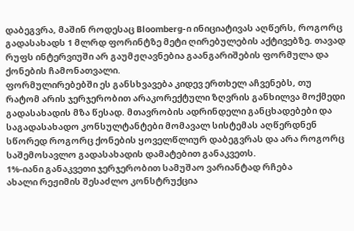დაბეგვრა, მაშინ როდესაც Bloomberg-ი ინიციატივას აღწერს, როგორც გადასახადს 1 მლრდ ფორინტზე მეტი ღირებულების აქტივებზე. თავად რუფს ინტერვიუში არ გაუმჟღავნებია გაანგარიშების ფორმულა და ქონების ჩამონათვალი.
ფორმულირებებში ეს განსხვავება კიდევ ერთხელ აჩვენებს, თუ რატომ არის ჯერჯერობით არაკორექტული ზღვრის განხილვა მოქმედი გადასახადის მზა წესად. მთავრობის ადრინდელი განცხადებები და საგადასახადო კონსულტანტები მომავალ სისტემას აღწერდნენ სწორედ როგორც ქონების ყოველწლიურ დაბეგვრას და არა როგორც საშემოსავლო გადასახადის დამატებით განაკვეთს.
1%-იანი განაკვეთი ჯერჯერობით სამუშაო ვარიანტად რჩება
ახალი რეჟიმის შესაძლო კონსტრუქცია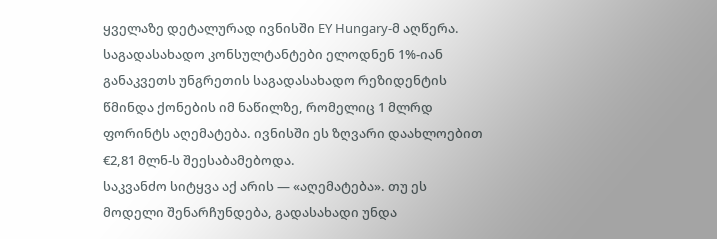ყველაზე დეტალურად ივნისში EY Hungary-მ აღწერა. საგადასახადო კონსულტანტები ელოდნენ 1%-იან განაკვეთს უნგრეთის საგადასახადო რეზიდენტის წმინდა ქონების იმ ნაწილზე, რომელიც 1 მლრდ ფორინტს აღემატება. ივნისში ეს ზღვარი დაახლოებით €2,81 მლნ-ს შეესაბამებოდა.
საკვანძო სიტყვა აქ არის — «აღემატება». თუ ეს მოდელი შენარჩუნდება, გადასახადი უნდა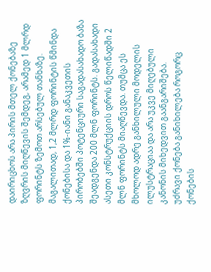დაირიცხოს არა პირის მთელ ქონებაზე ზღვრის მიღწევის შემდეგ, არამედ 1 მლრდ ფორინტს ზემოთ არსებულ თანხაზე.
მაგალითად, 1,2 მლრდ ფორინტის წმინდა ქონებისა და 1%-იანი განაკვეთის პირობებში პოტენციური საგადასახადო ბაზა შეადგენდა 200 მლნ ფორინტს. გადასახადი ასეთი კონსტრუქციის დროს წელიწადში 2 მლნ ფორინტს მიაღწევდა. თუმცა ეს მხოლოდ ადრე განხილული მოდელის ილუსტრაციაა და არა უკვე მიღებული კანონის მიხედვით გაანგარიშება.
უძრავი ქონება განიხილება როგორც ქონების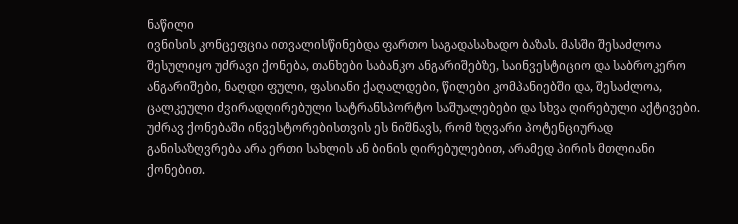ნაწილი
ივნისის კონცეფცია ითვალისწინებდა ფართო საგადასახადო ბაზას. მასში შესაძლოა შესულიყო უძრავი ქონება, თანხები საბანკო ანგარიშებზე, საინვესტიციო და საბროკერო ანგარიშები, ნაღდი ფული, ფასიანი ქაღალდები, წილები კომპანიებში და, შესაძლოა, ცალკეული ძვირადღირებული სატრანსპორტო საშუალებები და სხვა ღირებული აქტივები.
უძრავ ქონებაში ინვესტორებისთვის ეს ნიშნავს, რომ ზღვარი პოტენციურად განისაზღვრება არა ერთი სახლის ან ბინის ღირებულებით, არამედ პირის მთლიანი ქონებით.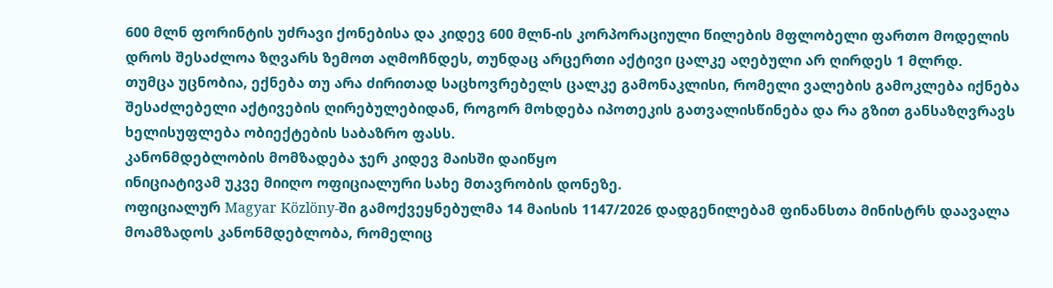600 მლნ ფორინტის უძრავი ქონებისა და კიდევ 600 მლნ-ის კორპორაციული წილების მფლობელი ფართო მოდელის დროს შესაძლოა ზღვარს ზემოთ აღმოჩნდეს, თუნდაც არცერთი აქტივი ცალკე აღებული არ ღირდეს 1 მლრდ.
თუმცა უცნობია, ექნება თუ არა ძირითად საცხოვრებელს ცალკე გამონაკლისი, რომელი ვალების გამოკლება იქნება შესაძლებელი აქტივების ღირებულებიდან, როგორ მოხდება იპოთეკის გათვალისწინება და რა გზით განსაზღვრავს ხელისუფლება ობიექტების საბაზრო ფასს.
კანონმდებლობის მომზადება ჯერ კიდევ მაისში დაიწყო
ინიციატივამ უკვე მიიღო ოფიციალური სახე მთავრობის დონეზე.
ოფიციალურ Magyar Közlöny-ში გამოქვეყნებულმა 14 მაისის 1147/2026 დადგენილებამ ფინანსთა მინისტრს დაავალა მოამზადოს კანონმდებლობა, რომელიც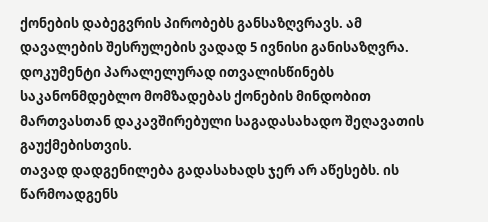ქონების დაბეგვრის პირობებს განსაზღვრავს. ამ დავალების შესრულების ვადად 5 ივნისი განისაზღვრა. დოკუმენტი პარალელურად ითვალისწინებს საკანონმდებლო მომზადებას ქონების მინდობით მართვასთან დაკავშირებული საგადასახადო შეღავათის გაუქმებისთვის.
თავად დადგენილება გადასახადს ჯერ არ აწესებს. ის წარმოადგენს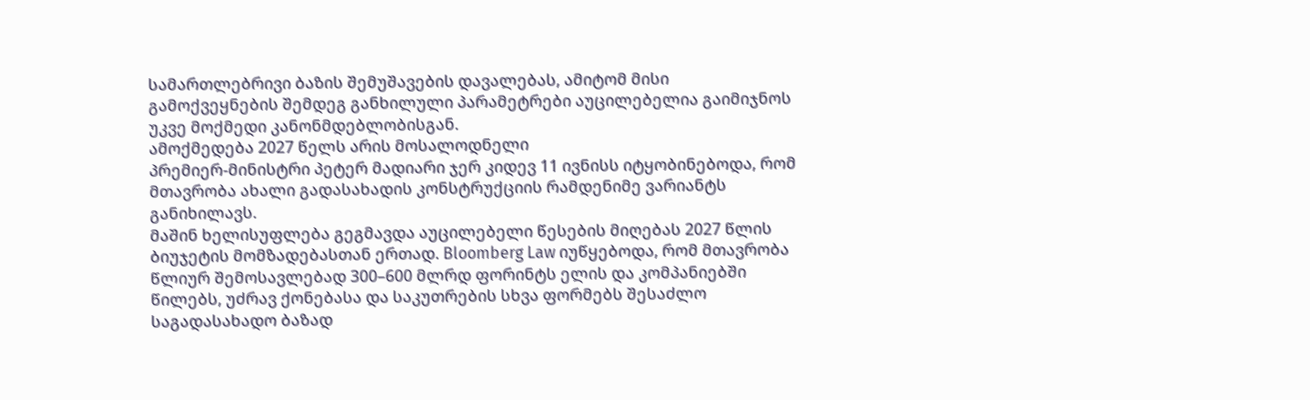სამართლებრივი ბაზის შემუშავების დავალებას, ამიტომ მისი გამოქვეყნების შემდეგ განხილული პარამეტრები აუცილებელია გაიმიჯნოს უკვე მოქმედი კანონმდებლობისგან.
ამოქმედება 2027 წელს არის მოსალოდნელი
პრემიერ-მინისტრი პეტერ მადიარი ჯერ კიდევ 11 ივნისს იტყობინებოდა, რომ მთავრობა ახალი გადასახადის კონსტრუქციის რამდენიმე ვარიანტს განიხილავს.
მაშინ ხელისუფლება გეგმავდა აუცილებელი წესების მიღებას 2027 წლის ბიუჯეტის მომზადებასთან ერთად. Bloomberg Law იუწყებოდა, რომ მთავრობა წლიურ შემოსავლებად 300–600 მლრდ ფორინტს ელის და კომპანიებში წილებს, უძრავ ქონებასა და საკუთრების სხვა ფორმებს შესაძლო საგადასახადო ბაზად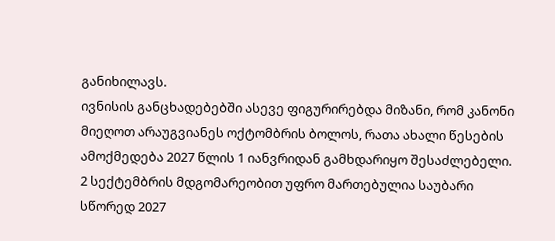განიხილავს.
ივნისის განცხადებებში ასევე ფიგურირებდა მიზანი, რომ კანონი მიეღოთ არაუგვიანეს ოქტომბრის ბოლოს, რათა ახალი წესების ამოქმედება 2027 წლის 1 იანვრიდან გამხდარიყო შესაძლებელი.
2 სექტემბრის მდგომარეობით უფრო მართებულია საუბარი სწორედ 2027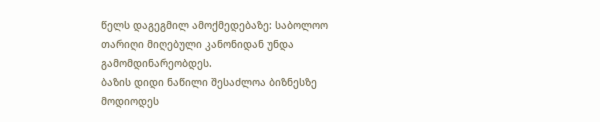წელს დაგეგმილ ამოქმედებაზე: საბოლოო თარიღი მიღებული კანონიდან უნდა გამომდინარეობდეს.
ბაზის დიდი ნაწილი შესაძლოა ბიზნესზე მოდიოდეს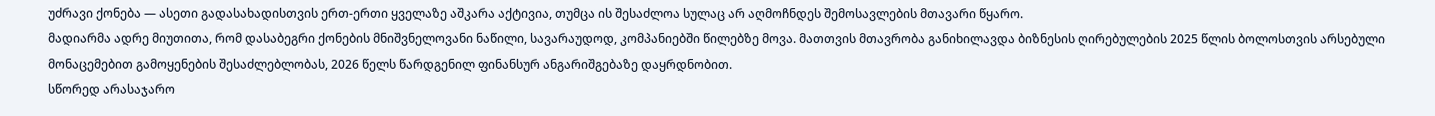უძრავი ქონება — ასეთი გადასახადისთვის ერთ-ერთი ყველაზე აშკარა აქტივია, თუმცა ის შესაძლოა სულაც არ აღმოჩნდეს შემოსავლების მთავარი წყარო.
მადიარმა ადრე მიუთითა, რომ დასაბეგრი ქონების მნიშვნელოვანი ნაწილი, სავარაუდოდ, კომპანიებში წილებზე მოვა. მათთვის მთავრობა განიხილავდა ბიზნესის ღირებულების 2025 წლის ბოლოსთვის არსებული მონაცემებით გამოყენების შესაძლებლობას, 2026 წელს წარდგენილ ფინანსურ ანგარიშგებაზე დაყრდნობით.
სწორედ არასაჯარო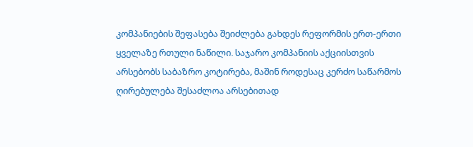კომპანიების შეფასება შეიძლება გახდეს რეფორმის ერთ-ერთი ყველაზე რთული ნაწილი. საჯარო კომპანიის აქციისთვის არსებობს საბაზრო კოტირება, მაშინ როდესაც კერძო საწარმოს ღირებულება შესაძლოა არსებითად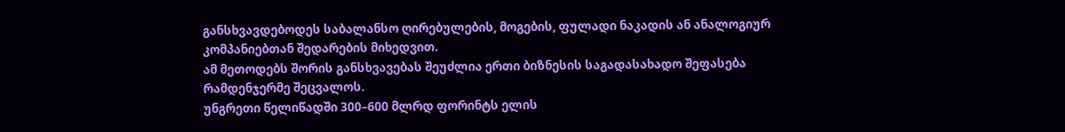განსხვავდებოდეს საბალანსო ღირებულების, მოგების, ფულადი ნაკადის ან ანალოგიურ კომპანიებთან შედარების მიხედვით.
ამ მეთოდებს შორის განსხვავებას შეუძლია ერთი ბიზნესის საგადასახადო შეფასება რამდენჯერმე შეცვალოს.
უნგრეთი წელიწადში 300–600 მლრდ ფორინტს ელის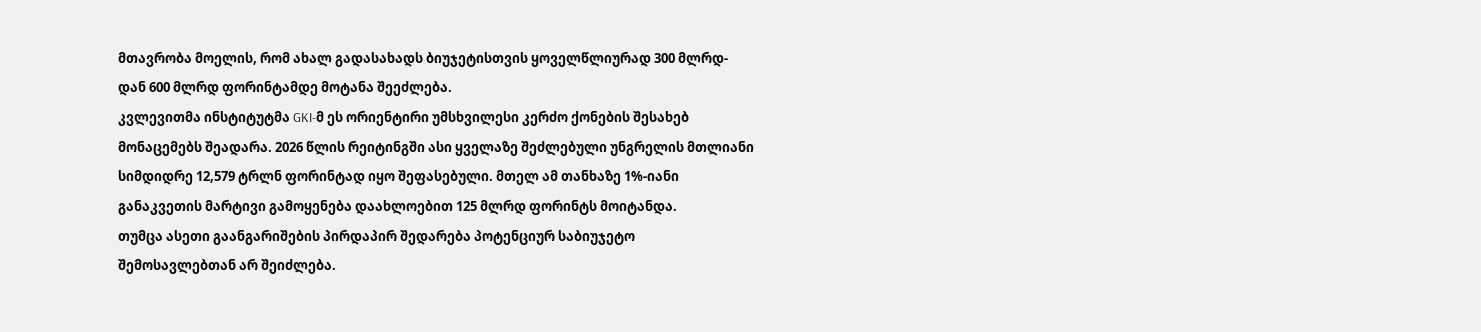მთავრობა მოელის, რომ ახალ გადასახადს ბიუჯეტისთვის ყოველწლიურად 300 მლრდ-დან 600 მლრდ ფორინტამდე მოტანა შეეძლება.
კვლევითმა ინსტიტუტმა GKI-მ ეს ორიენტირი უმსხვილესი კერძო ქონების შესახებ მონაცემებს შეადარა. 2026 წლის რეიტინგში ასი ყველაზე შეძლებული უნგრელის მთლიანი სიმდიდრე 12,579 ტრლნ ფორინტად იყო შეფასებული. მთელ ამ თანხაზე 1%-იანი განაკვეთის მარტივი გამოყენება დაახლოებით 125 მლრდ ფორინტს მოიტანდა.
თუმცა ასეთი გაანგარიშების პირდაპირ შედარება პოტენციურ საბიუჯეტო შემოსავლებთან არ შეიძლება.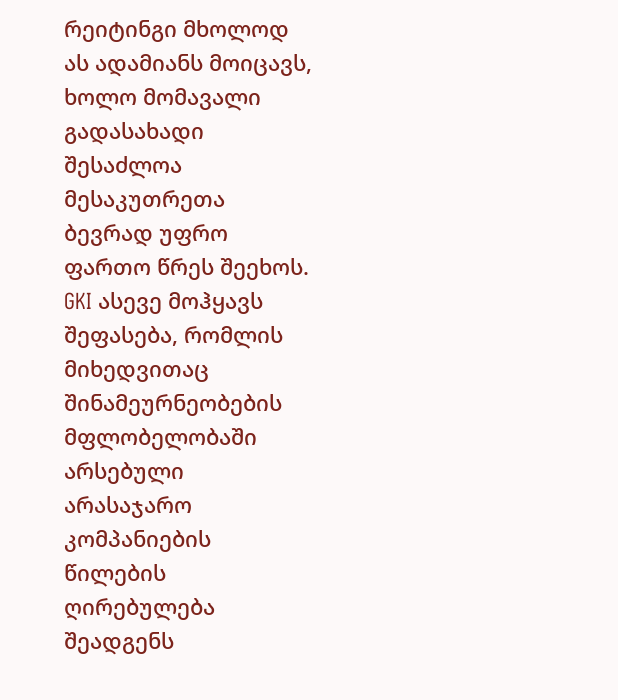რეიტინგი მხოლოდ ას ადამიანს მოიცავს, ხოლო მომავალი გადასახადი შესაძლოა მესაკუთრეთა ბევრად უფრო ფართო წრეს შეეხოს.
GKI ასევე მოჰყავს შეფასება, რომლის მიხედვითაც შინამეურნეობების მფლობელობაში არსებული არასაჯარო კომპანიების წილების ღირებულება შეადგენს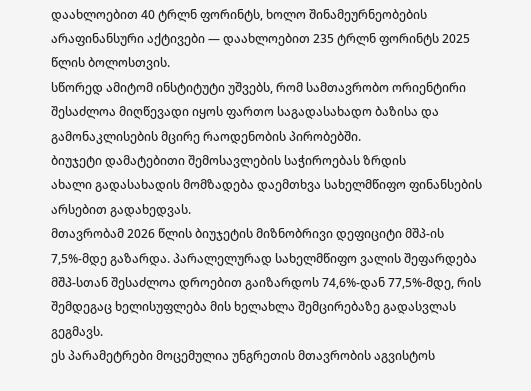დაახლოებით 40 ტრლნ ფორინტს, ხოლო შინამეურნეობების არაფინანსური აქტივები — დაახლოებით 235 ტრლნ ფორინტს 2025 წლის ბოლოსთვის.
სწორედ ამიტომ ინსტიტუტი უშვებს, რომ სამთავრობო ორიენტირი შესაძლოა მიღწევადი იყოს ფართო საგადასახადო ბაზისა და გამონაკლისების მცირე რაოდენობის პირობებში.
ბიუჯეტი დამატებითი შემოსავლების საჭიროებას ზრდის
ახალი გადასახადის მომზადება დაემთხვა სახელმწიფო ფინანსების არსებით გადახედვას.
მთავრობამ 2026 წლის ბიუჯეტის მიზნობრივი დეფიციტი მშპ-ის 7,5%-მდე გაზარდა. პარალელურად სახელმწიფო ვალის შეფარდება მშპ-სთან შესაძლოა დროებით გაიზარდოს 74,6%-დან 77,5%-მდე, რის შემდეგაც ხელისუფლება მის ხელახლა შემცირებაზე გადასვლას გეგმავს.
ეს პარამეტრები მოცემულია უნგრეთის მთავრობის აგვისტოს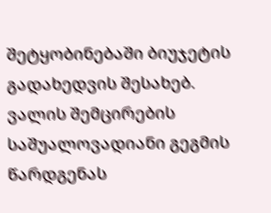შეტყობინებაში ბიუჯეტის გადახედვის შესახებ. ვალის შემცირების საშუალოვადიანი გეგმის წარდგენას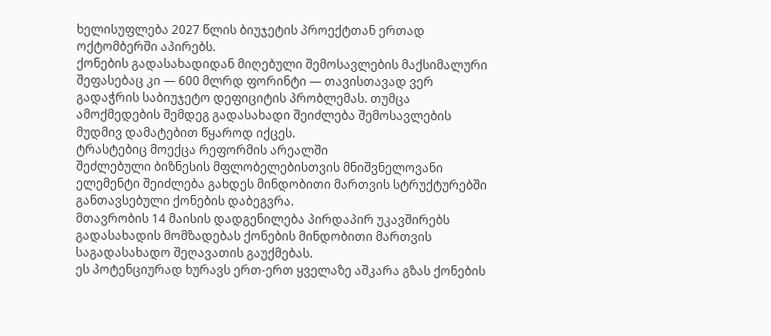ხელისუფლება 2027 წლის ბიუჯეტის პროექტთან ერთად ოქტომბერში აპირებს.
ქონების გადასახადიდან მიღებული შემოსავლების მაქსიმალური შეფასებაც კი — 600 მლრდ ფორინტი — თავისთავად ვერ გადაჭრის საბიუჯეტო დეფიციტის პრობლემას. თუმცა ამოქმედების შემდეგ გადასახადი შეიძლება შემოსავლების მუდმივ დამატებით წყაროდ იქცეს.
ტრასტებიც მოექცა რეფორმის არეალში
შეძლებული ბიზნესის მფლობელებისთვის მნიშვნელოვანი ელემენტი შეიძლება გახდეს მინდობითი მართვის სტრუქტურებში განთავსებული ქონების დაბეგვრა.
მთავრობის 14 მაისის დადგენილება პირდაპირ უკავშირებს გადასახადის მომზადებას ქონების მინდობითი მართვის საგადასახადო შეღავათის გაუქმებას.
ეს პოტენციურად ხურავს ერთ-ერთ ყველაზე აშკარა გზას ქონების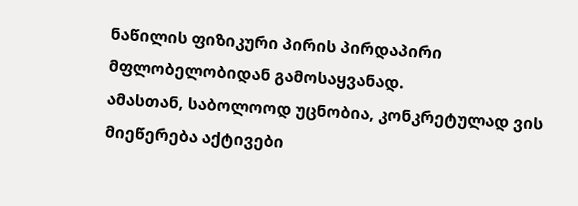ნაწილის ფიზიკური პირის პირდაპირი მფლობელობიდან გამოსაყვანად.
ამასთან, საბოლოოდ უცნობია, კონკრეტულად ვის მიეწერება აქტივები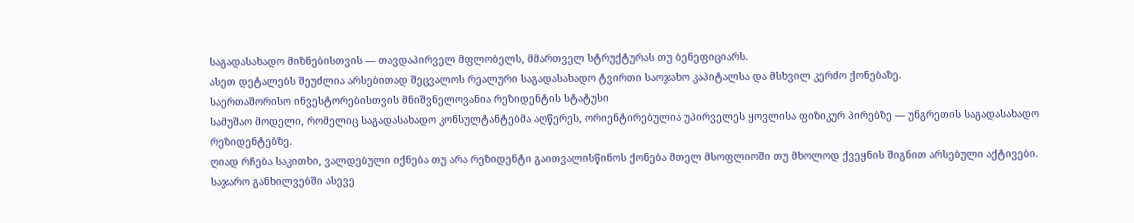საგადასახადო მიზნებისთვის — თავდაპირველ მფლობელს, მმართველ სტრუქტურას თუ ბენეფიციარს.
ასეთ დეტალებს შეუძლია არსებითად შეცვალოს რეალური საგადასახადო ტვირთი საოჯახო კაპიტალსა და მსხვილ კერძო ქონებაზე.
საერთაშორისო ინვესტორებისთვის მნიშვნელოვანია რეზიდენტის სტატუსი
სამუშაო მოდელი, რომელიც საგადასახადო კონსულტანტებმა აღწერეს, ორიენტირებულია უპირველეს ყოვლისა ფიზიკურ პირებზე — უნგრეთის საგადასახადო რეზიდენტებზე.
ღიად რჩება საკითხი, ვალდებული იქნება თუ არა რეზიდენტი გაითვალისწინოს ქონება მთელ მსოფლიოში თუ მხოლოდ ქვეყნის შიგნით არსებული აქტივები.
საჯარო განხილვებში ასევე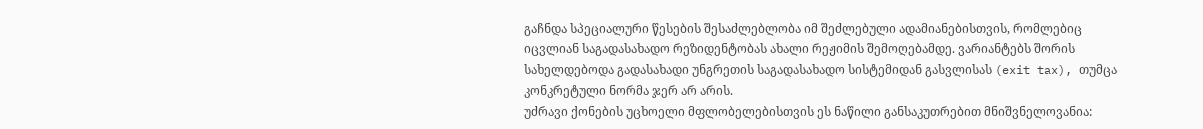გაჩნდა სპეციალური წესების შესაძლებლობა იმ შეძლებული ადამიანებისთვის, რომლებიც იცვლიან საგადასახადო რეზიდენტობას ახალი რეჟიმის შემოღებამდე. ვარიანტებს შორის სახელდებოდა გადასახადი უნგრეთის საგადასახადო სისტემიდან გასვლისას (exit tax), თუმცა კონკრეტული ნორმა ჯერ არ არის.
უძრავი ქონების უცხოელი მფლობელებისთვის ეს ნაწილი განსაკუთრებით მნიშვნელოვანია: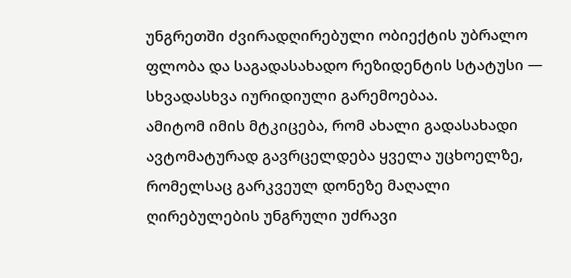უნგრეთში ძვირადღირებული ობიექტის უბრალო ფლობა და საგადასახადო რეზიდენტის სტატუსი — სხვადასხვა იურიდიული გარემოებაა.
ამიტომ იმის მტკიცება, რომ ახალი გადასახადი ავტომატურად გავრცელდება ყველა უცხოელზე, რომელსაც გარკვეულ დონეზე მაღალი ღირებულების უნგრული უძრავი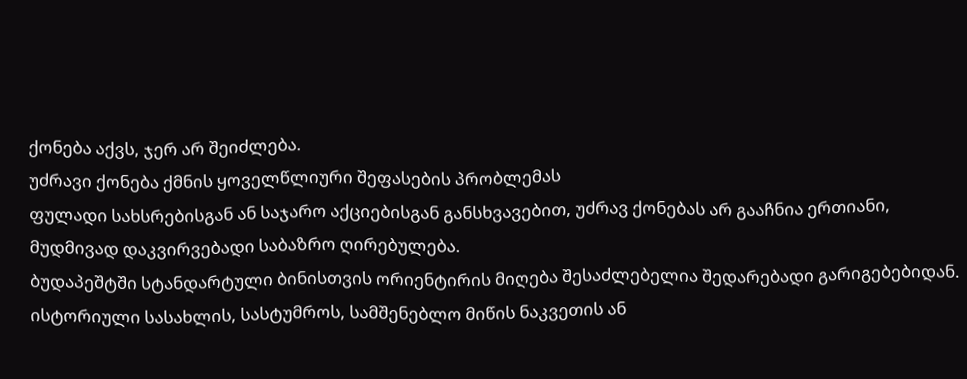ქონება აქვს, ჯერ არ შეიძლება.
უძრავი ქონება ქმნის ყოველწლიური შეფასების პრობლემას
ფულადი სახსრებისგან ან საჯარო აქციებისგან განსხვავებით, უძრავ ქონებას არ გააჩნია ერთიანი, მუდმივად დაკვირვებადი საბაზრო ღირებულება.
ბუდაპეშტში სტანდარტული ბინისთვის ორიენტირის მიღება შესაძლებელია შედარებადი გარიგებებიდან. ისტორიული სასახლის, სასტუმროს, სამშენებლო მიწის ნაკვეთის ან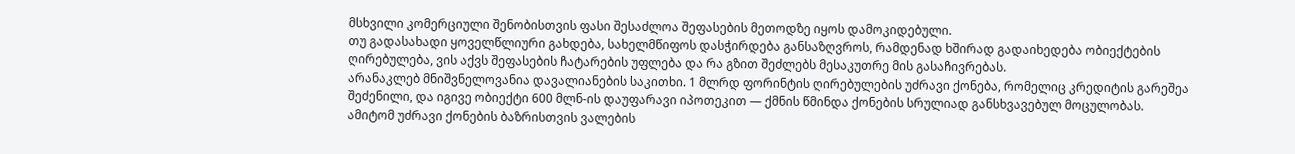მსხვილი კომერციული შენობისთვის ფასი შესაძლოა შეფასების მეთოდზე იყოს დამოკიდებული.
თუ გადასახადი ყოველწლიური გახდება, სახელმწიფოს დასჭირდება განსაზღვროს, რამდენად ხშირად გადაიხედება ობიექტების ღირებულება, ვის აქვს შეფასების ჩატარების უფლება და რა გზით შეძლებს მესაკუთრე მის გასაჩივრებას.
არანაკლებ მნიშვნელოვანია დავალიანების საკითხი. 1 მლრდ ფორინტის ღირებულების უძრავი ქონება, რომელიც კრედიტის გარეშეა შეძენილი, და იგივე ობიექტი 600 მლნ-ის დაუფარავი იპოთეკით — ქმნის წმინდა ქონების სრულიად განსხვავებულ მოცულობას.
ამიტომ უძრავი ქონების ბაზრისთვის ვალების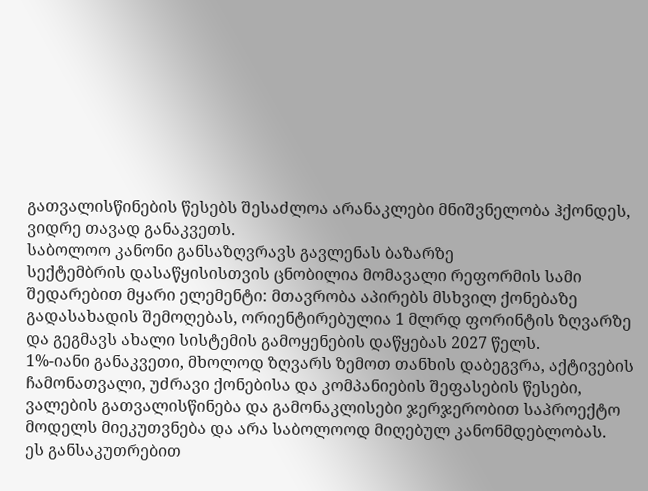გათვალისწინების წესებს შესაძლოა არანაკლები მნიშვნელობა ჰქონდეს, ვიდრე თავად განაკვეთს.
საბოლოო კანონი განსაზღვრავს გავლენას ბაზარზე
სექტემბრის დასაწყისისთვის ცნობილია მომავალი რეფორმის სამი შედარებით მყარი ელემენტი: მთავრობა აპირებს მსხვილ ქონებაზე გადასახადის შემოღებას, ორიენტირებულია 1 მლრდ ფორინტის ზღვარზე და გეგმავს ახალი სისტემის გამოყენების დაწყებას 2027 წელს.
1%-იანი განაკვეთი, მხოლოდ ზღვარს ზემოთ თანხის დაბეგვრა, აქტივების ჩამონათვალი, უძრავი ქონებისა და კომპანიების შეფასების წესები, ვალების გათვალისწინება და გამონაკლისები ჯერჯერობით საპროექტო მოდელს მიეკუთვნება და არა საბოლოოდ მიღებულ კანონმდებლობას.
ეს განსაკუთრებით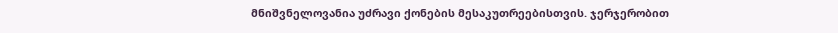მნიშვნელოვანია უძრავი ქონების მესაკუთრეებისთვის. ჯერჯერობით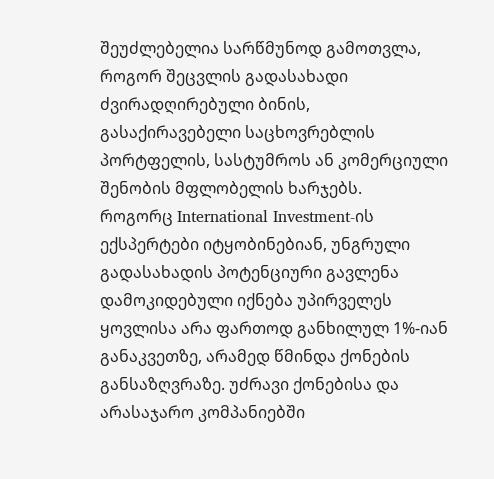შეუძლებელია სარწმუნოდ გამოთვლა, როგორ შეცვლის გადასახადი ძვირადღირებული ბინის, გასაქირავებელი საცხოვრებლის პორტფელის, სასტუმროს ან კომერციული შენობის მფლობელის ხარჯებს.
როგორც International Investment-ის ექსპერტები იტყობინებიან, უნგრული გადასახადის პოტენციური გავლენა დამოკიდებული იქნება უპირველეს ყოვლისა არა ფართოდ განხილულ 1%-იან განაკვეთზე, არამედ წმინდა ქონების განსაზღვრაზე. უძრავი ქონებისა და არასაჯარო კომპანიებში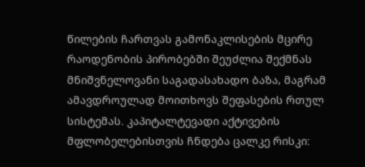წილების ჩართვას გამონაკლისების მცირე რაოდენობის პირობებში შეუძლია შექმნას მნიშვნელოვანი საგადასახადო ბაზა, მაგრამ ამავდროულად მოითხოვს შეფასების რთულ სისტემას. კაპიტალტევადი აქტივების მფლობელებისთვის ჩნდება ცალკე რისკი: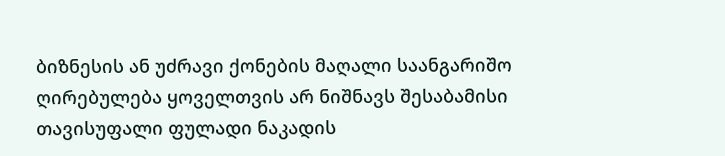ბიზნესის ან უძრავი ქონების მაღალი საანგარიშო ღირებულება ყოველთვის არ ნიშნავს შესაბამისი თავისუფალი ფულადი ნაკადის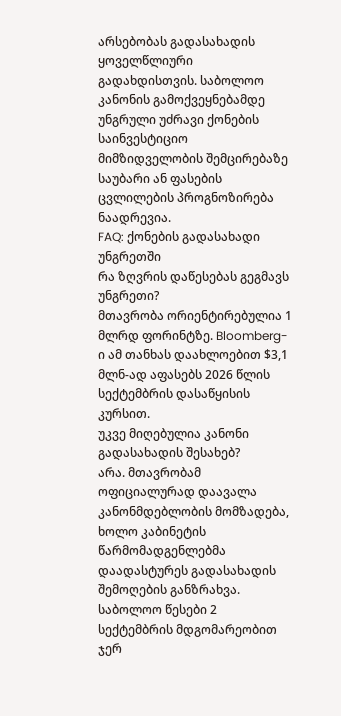არსებობას გადასახადის ყოველწლიური გადახდისთვის. საბოლოო კანონის გამოქვეყნებამდე უნგრული უძრავი ქონების საინვესტიციო მიმზიდველობის შემცირებაზე საუბარი ან ფასების ცვლილების პროგნოზირება ნაადრევია.
FAQ: ქონების გადასახადი უნგრეთში
რა ზღვრის დაწესებას გეგმავს უნგრეთი?
მთავრობა ორიენტირებულია 1 მლრდ ფორინტზე. Bloomberg-ი ამ თანხას დაახლოებით $3,1 მლნ-ად აფასებს 2026 წლის სექტემბრის დასაწყისის კურსით.
უკვე მიღებულია კანონი გადასახადის შესახებ?
არა. მთავრობამ ოფიციალურად დაავალა კანონმდებლობის მომზადება, ხოლო კაბინეტის წარმომადგენლებმა დაადასტურეს გადასახადის შემოღების განზრახვა. საბოლოო წესები 2 სექტემბრის მდგომარეობით ჯერ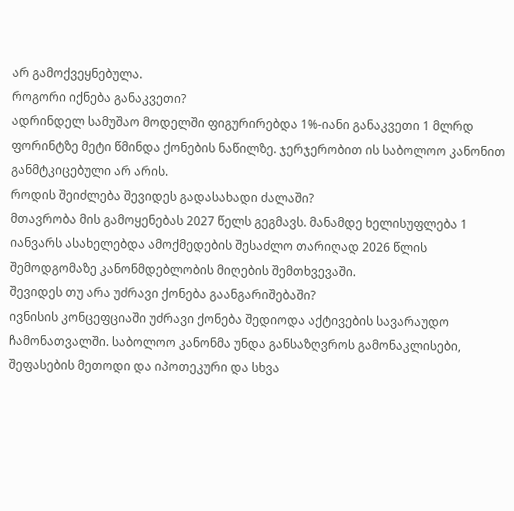არ გამოქვეყნებულა.
როგორი იქნება განაკვეთი?
ადრინდელ სამუშაო მოდელში ფიგურირებდა 1%-იანი განაკვეთი 1 მლრდ ფორინტზე მეტი წმინდა ქონების ნაწილზე. ჯერჯერობით ის საბოლოო კანონით განმტკიცებული არ არის.
როდის შეიძლება შევიდეს გადასახადი ძალაში?
მთავრობა მის გამოყენებას 2027 წელს გეგმავს. მანამდე ხელისუფლება 1 იანვარს ასახელებდა ამოქმედების შესაძლო თარიღად 2026 წლის შემოდგომაზე კანონმდებლობის მიღების შემთხვევაში.
შევიდეს თუ არა უძრავი ქონება გაანგარიშებაში?
ივნისის კონცეფციაში უძრავი ქონება შედიოდა აქტივების სავარაუდო ჩამონათვალში. საბოლოო კანონმა უნდა განსაზღვროს გამონაკლისები, შეფასების მეთოდი და იპოთეკური და სხვა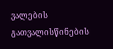ვალების გათვალისწინების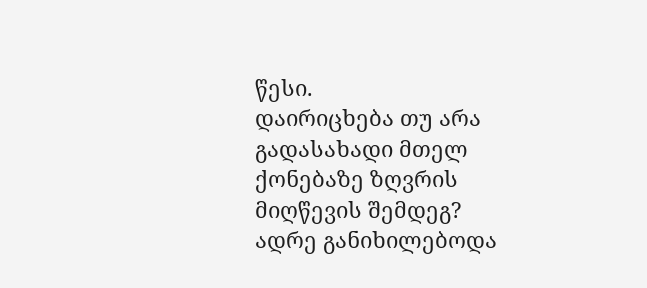წესი.
დაირიცხება თუ არა გადასახადი მთელ ქონებაზე ზღვრის მიღწევის შემდეგ?
ადრე განიხილებოდა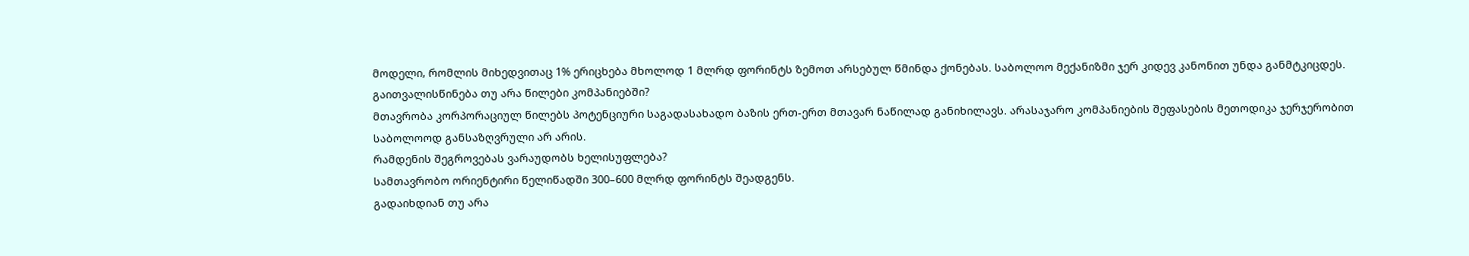მოდელი, რომლის მიხედვითაც 1% ერიცხება მხოლოდ 1 მლრდ ფორინტს ზემოთ არსებულ წმინდა ქონებას. საბოლოო მექანიზმი ჯერ კიდევ კანონით უნდა განმტკიცდეს.
გაითვალისწინება თუ არა წილები კომპანიებში?
მთავრობა კორპორაციულ წილებს პოტენციური საგადასახადო ბაზის ერთ-ერთ მთავარ ნაწილად განიხილავს. არასაჯარო კომპანიების შეფასების მეთოდიკა ჯერჯერობით საბოლოოდ განსაზღვრული არ არის.
რამდენის შეგროვებას ვარაუდობს ხელისუფლება?
სამთავრობო ორიენტირი წელიწადში 300–600 მლრდ ფორინტს შეადგენს.
გადაიხდიან თუ არა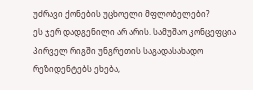უძრავი ქონების უცხოელი მფლობელები?
ეს ჯერ დადგენილი არ არის. სამუშაო კონცეფცია პირველ რიგში უნგრეთის საგადასახადო რეზიდენტებს ეხება,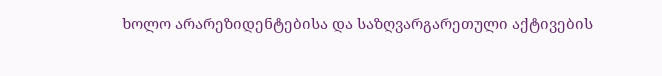ხოლო არარეზიდენტებისა და საზღვარგარეთული აქტივების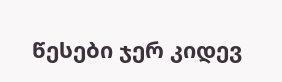წესები ჯერ კიდევ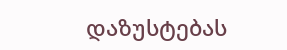დაზუსტებას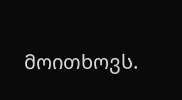მოითხოვს.